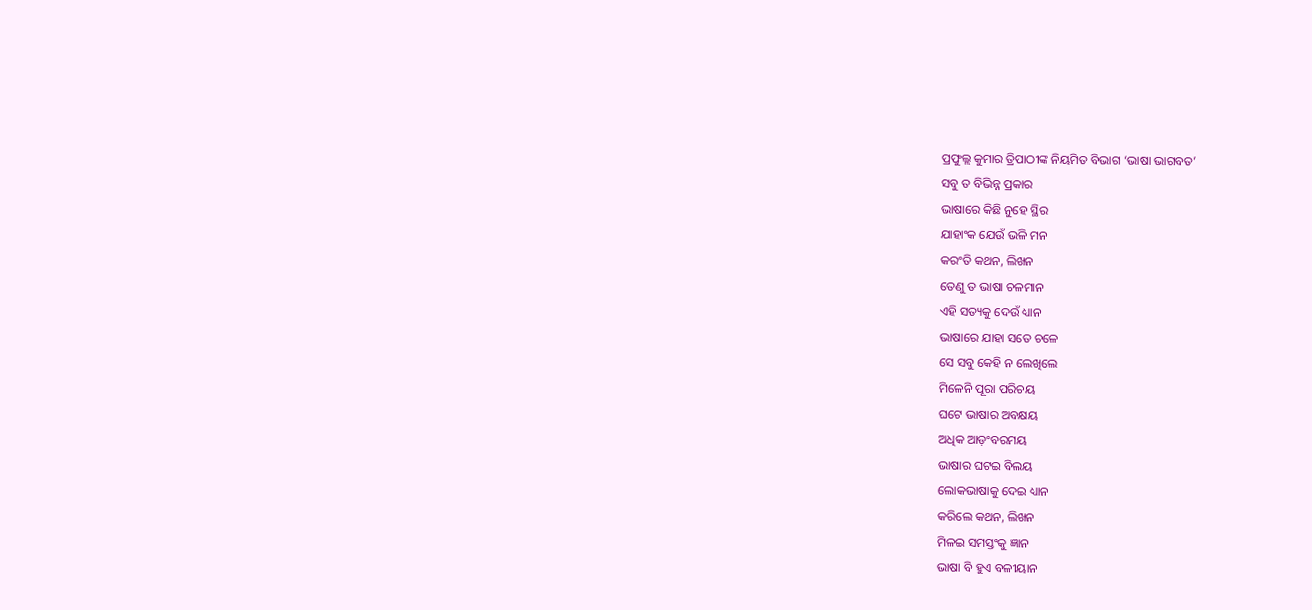ପ୍ରଫୁଲ୍ଲ କୁମାର ତ୍ରିପାଠୀଙ୍କ ନିୟମିତ ବିଭାଗ ‘ଭାଷା ଭାଗବତ’
ସବୁ ତ ବିଭିନ୍ନ ପ୍ରକାର
ଭାଷାରେ କିଛି ନୁହେ ସ୍ଥିର
ଯାହାଂକ ଯେଉଁ ଭଳି ମନ
କରଂତି କଥନ, ଲିଖନ
ତେଣୁ ତ ଭାଷା ଚଳମାନ
ଏହି ସତ୍ୟକୁ ଦେଉଁ ଧ୍ୟାନ
ଭାଷାରେ ଯାହା ସତେ ଚଳେ
ସେ ସବୁ କେହି ନ ଲେଖିଲେ
ମିଳେନି ପୂରା ପରିଚୟ
ଘଟେ ଭାଷାର ଅବକ୍ଷୟ
ଅଧିକ ଆଡ଼ଂବରମୟ
ଭାଷାର ଘଟଇ ବିଲୟ
ଲୋକଭାଷାକୁ ଦେଇ ଧ୍ୟାନ
କରିଲେ କଥନ, ଲିଖନ
ମିଳଇ ସମସ୍ତଂକୁ ଜ୍ଞାନ
ଭାଷା ବି ହୁଏ ବଳୀୟାନ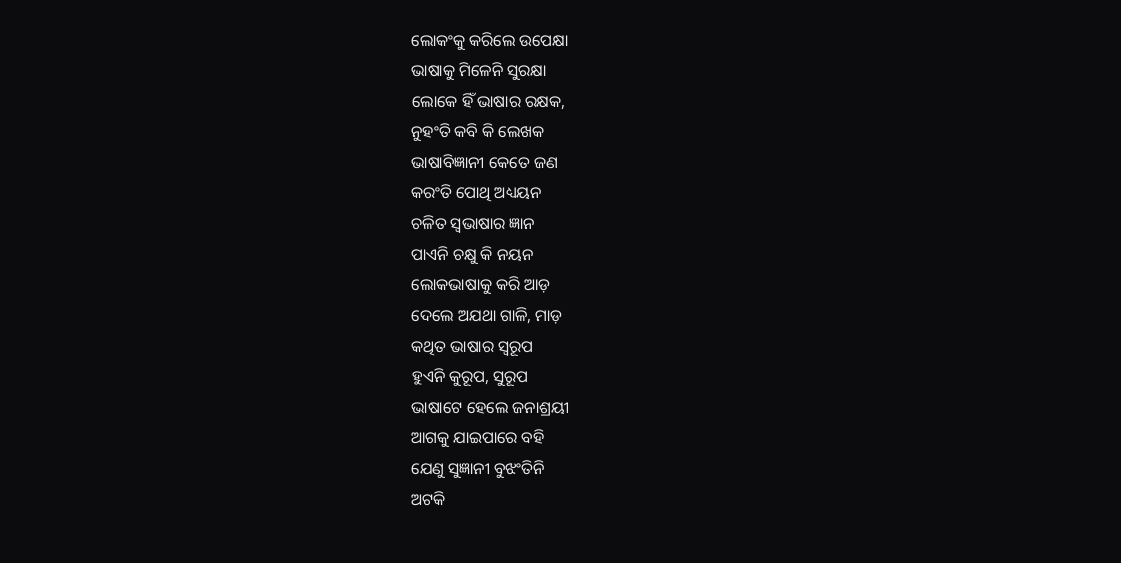ଲୋକଂକୁ କରିଲେ ଉପେକ୍ଷା
ଭାଷାକୁ ମିଳେନି ସୁରକ୍ଷା
ଲୋକେ ହିଁ ଭାଷାର ରକ୍ଷକ,
ନୁହଂତି କବି କି ଲେଖକ
ଭାଷାବିଜ୍ଞାନୀ କେତେ ଜଣ
କରଂତି ପୋଥି ଅଧ୍ୟୟନ
ଚଳିତ ସ୍ବଭାଷାର ଜ୍ଞାନ
ପାଏନି ଚକ୍ଷୁ କି ନୟନ
ଲୋକଭାଷାକୁ କରି ଆଡ଼
ଦେଲେ ଅଯଥା ଗାଳି, ମାଡ଼
କଥିତ ଭାଷାର ସ୍ବରୂପ
ହୁଏନି କୁରୂପ, ସୁରୂପ
ଭାଷାଟେ ହେଲେ ଜନାଶ୍ରୟୀ
ଆଗକୁ ଯାଇପାରେ ବହି
ଯେଣୁ ସୁଜ୍ଞାନୀ ବୁଝଂତିନି
ଅଟକି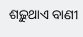ଶଢ଼ୁଥାଏ ବାଣୀ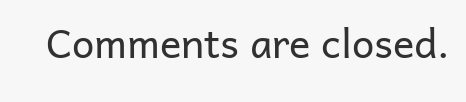Comments are closed.